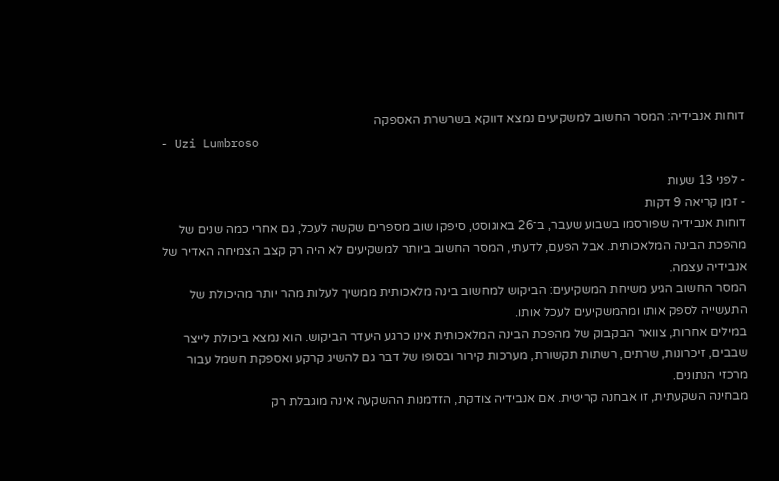דוחות אנבידיה: המסר החשוב למשקיעים נמצא דווקא בשרשרת האספקה
- Uzi Lumbroso

- לפני 13 שעות
- זמן קריאה 9 דקות
דוחות אנבידיה שפורסמו בשבוע שעבר, ב־26 באוגוסט, סיפקו שוב מספרים שקשה לעכל, גם אחרי כמה שנים של מהפכת הבינה המלאכותית. אבל הפעם, לדעתי, המסר החשוב ביותר למשקיעים לא היה רק קצב הצמיחה האדיר של אנבידיה עצמה.
המסר החשוב הגיע משיחת המשקיעים: הביקוש למחשוב בינה מלאכותית ממשיך לעלות מהר יותר מהיכולת של התעשייה לספק אותו ומהמשקיעים לעכל אותו.
במילים אחרות, צוואר הבקבוק של מהפכת הבינה המלאכותית אינו כרגע היעדר הביקוש. הוא נמצא ביכולת לייצר שבבים, זיכרונות, שרתים, רשתות תקשורת, מערכות קירור ובסופו של דבר גם להשיג קרקע ואספקת חשמל עבור מרכזי הנתונים.
מבחינה השקעתית, זו אבחנה קריטית. אם אנבידיה צודקת, הזדמנות ההשקעה אינה מוגבלת רק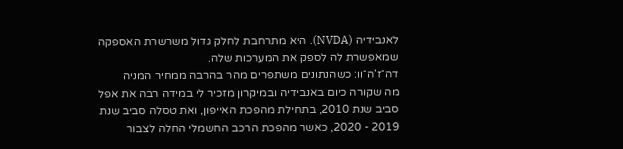לאנבידיה (NVDA). היא מתרחבת לחלק גדול משרשרת האספקה שמאפשרת לה לספק את המערכות שלה.
דה־ז’ה־וו: כשהנתונים משתפרים מהר בהרבה ממחיר המניה
מה שקורה כיום באנבידיה ובמיקרון מזכיר לי במידה רבה את אפל סביב שנת 2010, בתחילת מהפכת האייפון, ואת טסלה סביב שנת 2019 - 2020, כאשר מהפכת הרכב החשמלי החלה לצבור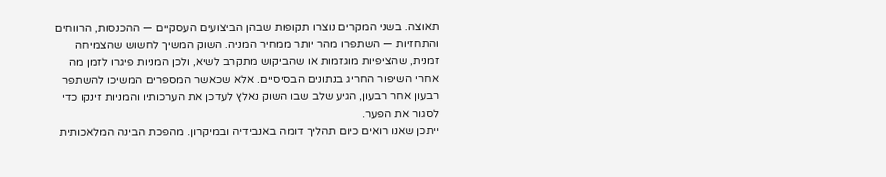תאוצה. בשני המקרים נוצרו תקופות שבהן הביצועים העסקיים — ההכנסות, הרווחים והתחזיות — השתפרו מהר יותר ממחיר המניה. השוק המשיך לחשוש שהצמיחה זמנית, שהציפיות מוגזמות או שהביקוש מתקרב לשיא, ולכן המניות פיגרו לזמן מה אחרי השיפור החריג בנתונים הבסיסיים. אלא שכאשר המספרים המשיכו להשתפר רבעון אחר רבעון, הגיע שלב שבו השוק נאלץ לעדכן את הערכותיו והמניות זינקו כדי לסגור את הפער.
ייתכן שאנו רואים כיום תהליך דומה באנבידיה ובמיקרון. מהפכת הבינה המלאכותית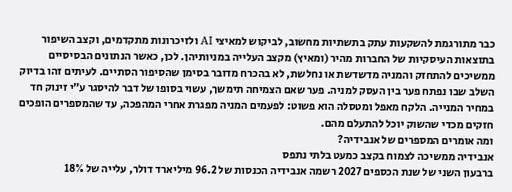כבר מתורגמת להשקעות עתק בתשתיות מחשוב, לביקוש למאיצי AI ולזיכרונות מתקדמים, וקצב השיפור בתוצאות העיסקיות של החברות מהיר (ומאיץ) מקצב העלייה במניותיהן. לכן, כאשר הנתונים הבסיסיים ממשיכים להתחזק והמניה מדשדשת או נחלשת, לא בהכרח מדובר בסימן שהסיפור הסתיים. לעיתים זהו בדיוק השלב שבו נפתח פער בין העסק למניה. פער שאם הצמיחה תימשך, עשוי בסופו של דבר להיסגר ע״י זינוק חד במחיר המנייה. הלקח מאפל ומטסלה הוא פשוט: לפעמים המניה מפגרת אחרי המהפכה, עד שהמספרים הופכים חזקים מכדי שהשוק יוכל להתעלם מהם.
ומה אומרים המספרים של אנבידיה?
אנבידיה ממשיכה לצמוח בקצב כמעט בלתי נתפס
ברבעון השני של שנת הכספים 2027 רשמה אנבידיה הכנסות של 96.2 מיליארד דולר, עלייה של 18%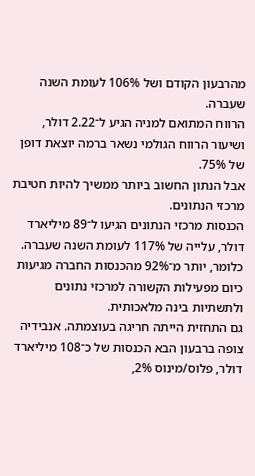מהרבעון הקודם ושל 106% לעומת השנה שעברה.
הרווח המתואם למניה הגיע ל־2.22 דולר, ושיעור הרווח הגולמי נשאר ברמה יוצאת דופן של 75%.
אבל הנתון החשוב ביותר ממשיך להיות חטיבת מרכזי הנתונים.
הכנסות מרכזי הנתונים הגיעו ל־89 מיליארד דולר, עלייה של 117% לעומת השנה שעברה. כלומר, יותר מ־92% מהכנסות החברה מגיעות כיום מפעילות הקשורה למרכזי נתונים ולתשתיות בינה מלאכותית.
גם התחזית הייתה חריגה בעוצמתה. אנבידיה צופה ברבעון הבא הכנסות של כ־108 מיליארד דולר, פלוס/מינוס 2%,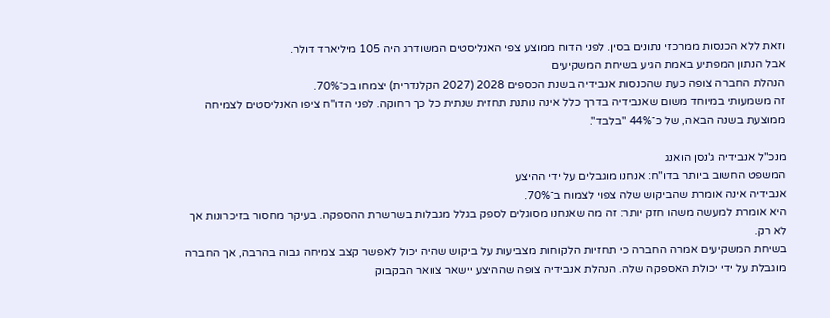וזאת ללא הכנסות ממרכזי נתונים בסין. לפני הדוח ממוצע צפי האנליסטים המשודרג היה 105 מיליארד דולר.
אבל הנתון המפתיע באמת הגיע בשיחת המשקיעים
הנהלת החברה צופה כעת שהכנסות אנבידיה בשנת הכספים 2028 (2027 הקלנדרית) יצמחו בכ־70%.
זה משמעותי במיוחד משום שאנבידיה בדרך כלל אינה נותנת תחזית שנתית כל כך רחוקה. לפני הדו"ח ציפו האנליסטים לצמיחה ממוצעת בשנה הבאה, של כ־44% "בלבד".

מנכ"ל אנבידיה ג'נסן הואנג
המשפט החשוב ביותר בדו"ח: אנחנו מוגבלים על ידי ההיצע
אנבידיה אינה אומרת שהביקוש שלה צפוי לצמוח ב־70%.
היא אומרת למעשה משהו חזק יותר: זה מה שאנחנו מסוגלים לספק בגלל מגבלות בשרשרת ההספקה. בעיקר מחסור בזיכרונות אך לא רק.
בשיחת המשקיעים אמרה החברה כי תחזיות הלקוחות מצביעות על ביקוש שהיה יכול לאפשר קצב צמיחה גבוה בהרבה, אך החברה מוגבלת על ידי יכולת האספקה שלה. הנהלת אנבידיה צופה שההיצע יישאר צוואר הבקבוק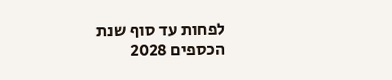לפחות עד סוף שנת הכספים 2028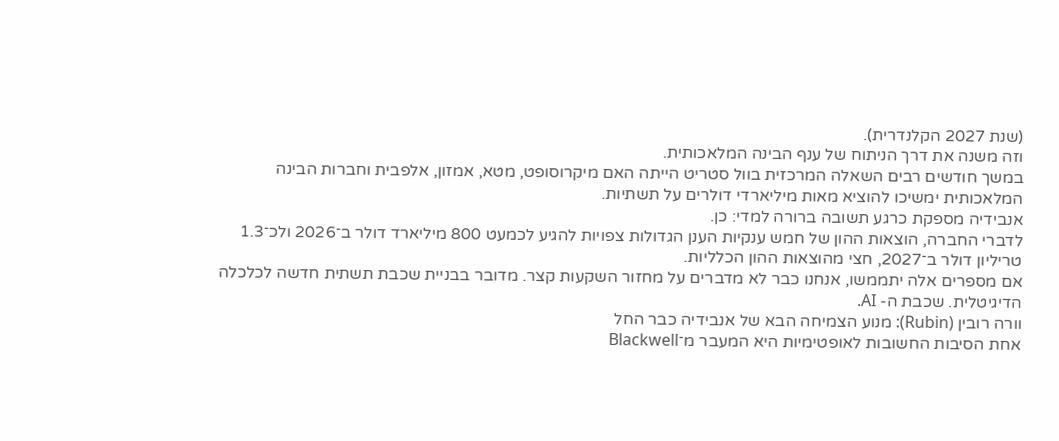(שנת 2027 הקלנדרית).
וזה משנה את דרך הניתוח של ענף הבינה המלאכותית.
במשך חודשים רבים השאלה המרכזית בוול סטריט הייתה האם מיקרוסופט, מטא, אמזון, אלפבית וחברות הבינה המלאכותית ימשיכו להוציא מאות מיליארדי דולרים על תשתיות.
אנבידיה מספקת כרגע תשובה ברורה למדי: כן.
לדברי החברה, הוצאות ההון של חמש ענקיות הענן הגדולות צפויות להגיע לכמעט 800 מיליארד דולר ב־2026 ולכ־1.3 טריליון דולר ב־2027, חצי מהוצאות ההון הכלליות.
אם מספרים אלה יתממשו, אנחנו כבר לא מדברים על מחזור השקעות קצר. מדובר בבניית שכבת תשתית חדשה לכלכלה הדיגיטלית. שכבת ה- AI.
וורה רובין (Rubin): מנוע הצמיחה הבא של אנבידיה כבר החל
אחת הסיבות החשובות לאופטימיות היא המעבר מ־Blackwell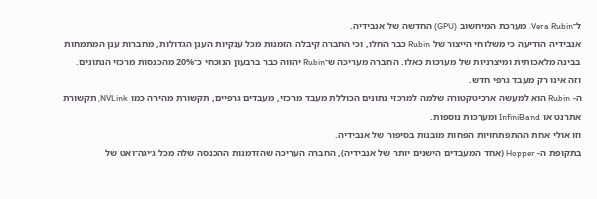ל־Vera Rubin. מערכת המיחשוב (GPU) החדשה של אנבידיה.
אנבידיה הודיעה כי משלוחי הייצור של Rubin כבר החלו, וכי החברה קיבלה הזמנות מכל ענקיות הענן הגדולות, מחברות ענן המתמחות בבינה מלאכותית ומיצרניות של מערכות כאלו. החברה מעריכה ש־Rubin יהווה כבר ברבעון הנוכחי כ־20% מהכנסות מרכזי הנתונים.
וזה אינו רק מעבד גרפי חדש.
ה- Rubin הוא למעשה ארכיטקטורה שלמה למרכזי נתונים הכוללת מעבד מרכזי, מעבדים גרפיים, תקשורת מהירה כמו NVLink, תקשורת אתרנט או InfiniBand ומערכות נוספות.
וזו אולי אחת ההתפתחויות הפחות מובנות בסיפור של אנבידיה.
בתקופת ה- Hopper (אחד המעבדים הישנים יותר של אנבידיה), החברה העריכה שהזדמנות ההכנסה שלה מכל ג׳יגה־ואט של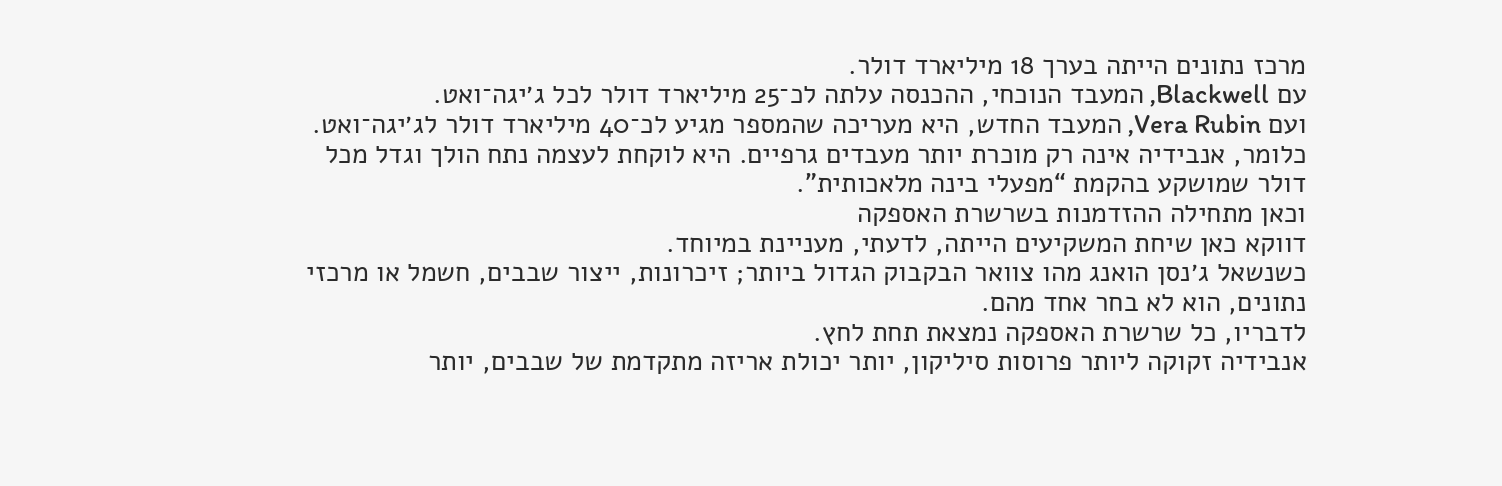מרכז נתונים הייתה בערך 18 מיליארד דולר.
עם Blackwell, המעבד הנוכחי, ההכנסה עלתה לכ־25 מיליארד דולר לכל ג׳יגה־ואט.
ועם Vera Rubin, המעבד החדש, היא מעריכה שהמספר מגיע לכ־40 מיליארד דולר לג׳יגה־ואט.
כלומר, אנבידיה אינה רק מוכרת יותר מעבדים גרפיים. היא לוקחת לעצמה נתח הולך וגדל מכל דולר שמושקע בהקמת “מפעלי בינה מלאכותית”.
וכאן מתחילה ההזדמנות בשרשרת האספקה
דווקא כאן שיחת המשקיעים הייתה, לדעתי, מעניינת במיוחד.
כשנשאל ג׳נסן הואנג מהו צוואר הבקבוק הגדול ביותר; זיכרונות, ייצור שבבים, חשמל או מרכזי נתונים, הוא לא בחר אחד מהם.
לדבריו, כל שרשרת האספקה נמצאת תחת לחץ.
אנבידיה זקוקה ליותר פרוסות סיליקון, יותר יכולת אריזה מתקדמת של שבבים, יותר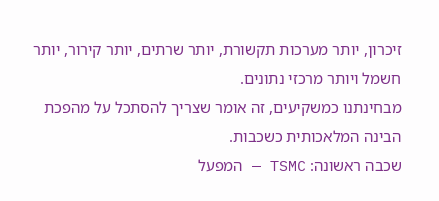זיכרון, יותר מערכות תקשורת, יותר שרתים, יותר קירור, יותר חשמל ויותר מרכזי נתונים.
מבחינתנו כמשקיעים, זה אומר שצריך להסתכל על מהפכת הבינה המלאכותית כשכבות.
שכבה ראשונה: TSMC — המפעל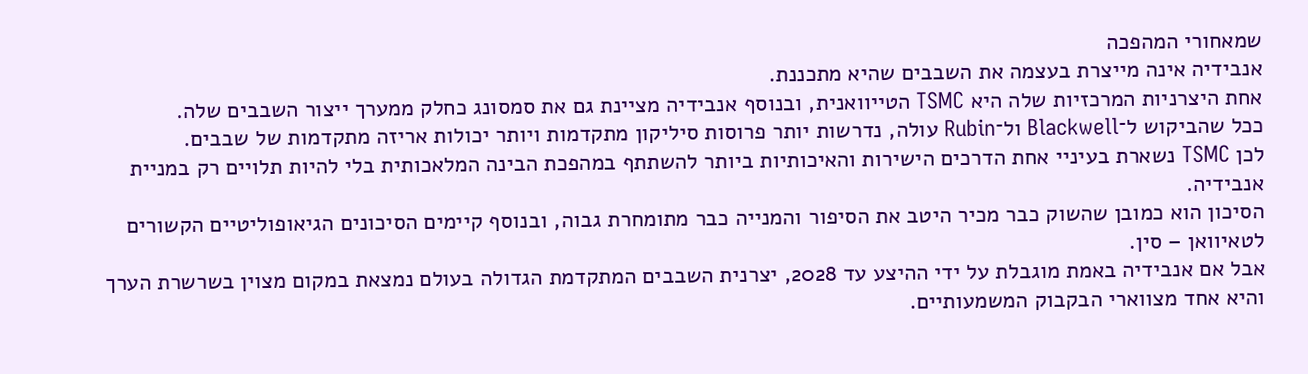שמאחורי המהפכה
אנבידיה אינה מייצרת בעצמה את השבבים שהיא מתכננת.
אחת היצרניות המרכזיות שלה היא TSMC הטייוואנית, ובנוסף אנבידיה מציינת גם את סמסונג כחלק ממערך ייצור השבבים שלה.
ככל שהביקוש ל־Blackwell ול־Rubin עולה, נדרשות יותר פרוסות סיליקון מתקדמות ויותר יכולות אריזה מתקדמות של שבבים.
לכן TSMC נשארת בעיניי אחת הדרכים הישירות והאיכותיות ביותר להשתתף במהפכת הבינה המלאכותית בלי להיות תלויים רק במניית אנבידיה.
הסיכון הוא כמובן שהשוק כבר מכיר היטב את הסיפור והמנייה כבר מתומחרת גבוה, ובנוסף קיימים הסיכונים הגיאופוליטיים הקשורים לטאיוואן – סין.
אבל אם אנבידיה באמת מוגבלת על ידי ההיצע עד 2028, יצרנית השבבים המתקדמת הגדולה בעולם נמצאת במקום מצוין בשרשרת הערך והיא אחד מצווארי הבקבוק המשמעותיים.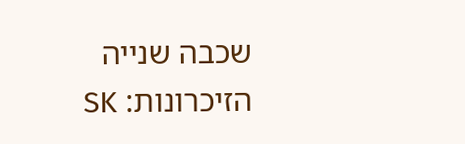שכבה שנייה הזיכרונות: SK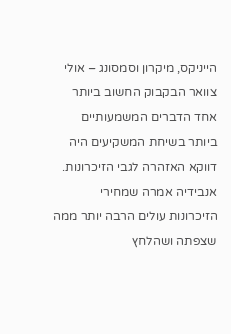הייניקס, מיקרון וסמסונג – אולי צוואר הבקבוק החשוב ביותר
אחד הדברים המשמעותיים ביותר בשיחת המשקיעים היה דווקא האזהרה לגבי הזיכרונות.
אנבידיה אמרה שמחירי הזיכרונות עולים הרבה יותר ממה שצפתה ושהלחץ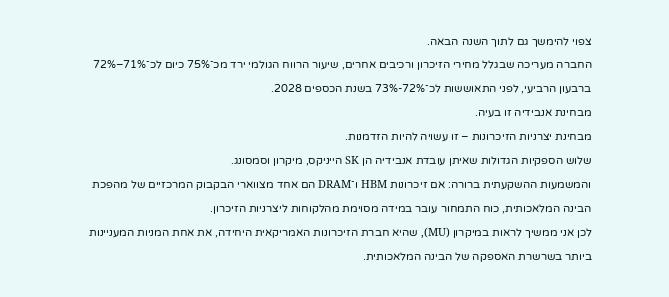צפוי להימשך גם לתוך השנה הבאה.
החברה מעריכה שבגלל מחירי הזיכרון ורכיבים אחרים, שיעור הרווח הגולמי ירד מכ־75% כיום לכ־71%–72% ברבעון הרביעי, לפני התאוששות לכ־72%-73% בשנת הכספים 2028.
מבחינת אנבידיה זו בעיה.
מבחינת יצרניות הזיכרונות – זו עשויה להיות הזדמנות.
שלוש הספקיות הגדולות שאיתן עובדת אנבידיה הן SK הייניקס, מיקרון וסמסונג.
והמשמעות ההשקעתית ברורה: אם זיכרונות HBM ו־DRAM הם אחד מצווארי הבקבוק המרכזיים של מהפכת הבינה המלאכותית, כוח התמחור עובר במידה מסוימת מהלקוחות ליצרניות הזיכרון.
לכן אני ממשיך לראות במיקרון (MU), שהיא חברת הזיכרונות האמריקאית היחידה, את אחת המניות המעניינות ביותר בשרשרת האספקה של הבינה המלאכותית.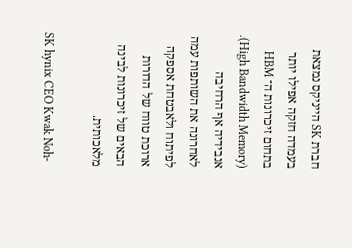חברת SK הייניקס נמצאת בעמדה חזקה אפילו יותר בתחום זיכרונות ה־ HBM (High Bandwidth Memory). אנבידיה אף הרחיבה לאחרונה את השותפות עמה לפיתוח ולאבטחת אספקה ארוכת טווח של הדורות הבאים של זיכרונות לבינה מלאכותית.

SK hynix CEO Kwak Noh-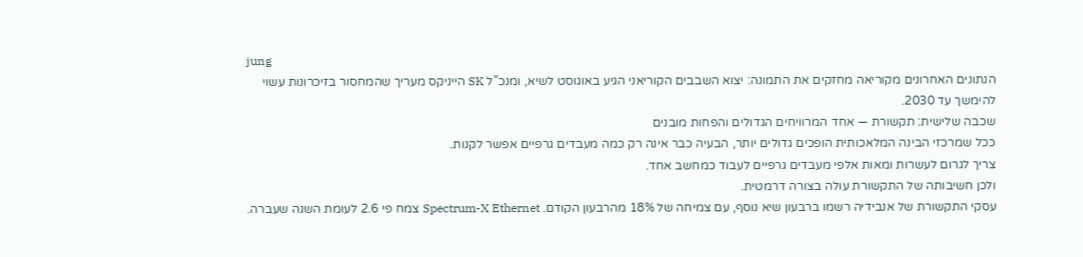jung
הנתונים האחרונים מקוריאה מחזקים את התמונה: יצוא השבבים הקוריאני הגיע באוגוסט לשיא, ומנכ”ל SK הייניקס מעריך שהמחסור בזיכרונות עשוי להימשך עד 2030.
שכבה שלישית: תקשורת — אחד המרוויחים הגדולים והפחות מובנים
ככל שמרכזי הבינה המלאכותית הופכים גדולים יותר, הבעיה כבר אינה רק כמה מעבדים גרפיים אפשר לקנות.
צריך לגרום לעשרות ומאות אלפי מעבדים גרפיים לעבוד כמחשב אחד.
ולכן חשיבותה של התקשורת עולה בצורה דרמטית.
עסקי התקשורת של אנבידיה רשמו ברבעון שיא נוסף, עם צמיחה של 18% מהרבעון הקודם. Spectrum-X Ethernet צמח פי 2.6 לעומת השנה שעברה.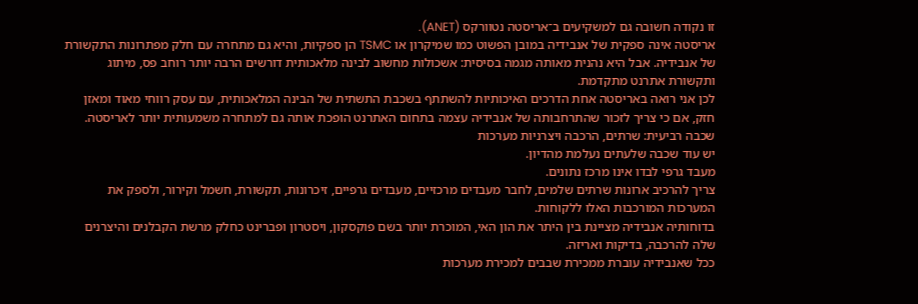זו נקודה חשובה גם למשקיעים ב־אריסטה נטוורקס (ANET).
אריסטה אינה ספקית של אנבידיה במובן הפשוט כמו שמיקרון או TSMC הן ספקיות, והיא גם מתחרה עם חלק מפתרונות התקשורת של אנבידיה. אבל היא נהנית מאותה מגמה בסיסית: אשכולות מחשוב לבינה מלאכותית דורשים הרבה יותר רוחב פס, מיתוג ותקשורת אתרנט מתקדמת.
לכן אני רואה באריסטה אחת הדרכים האיכותיות להשתתף בשכבת התשתית של הבינה המלאכותית, עם עסק רווחי מאוד ומאזן חזק, אם כי צריך לזכור שהתרחבותה של אנבידיה עצמה בתחום האתרנט הופכת אותה גם למתחרה משמעותית יותר לאריסטה.
שכבה רביעית: שרתים, הרכבה ויצרניות מערכות
יש עוד שכבה שלעתים נעלמת מהדיון.
מעבד גרפי לבדו אינו מרכז נתונים.
צריך להרכיב ארונות שרתים שלמים, לחבר מעבדים מרכזיים, מעבדים גרפיים, זיכרונות, תקשורת, חשמל וקירור, ולספק את המערכות המורכבות האלו ללקוחות.
בדוחותיה אנבידיה מציינת בין היתר את הון האי, המוכרת יותר בשם פוקסקון, ויסטרון ופברינט כחלק מרשת הקבלנים והיצרנים שלה להרכבה, בדיקות ואריזה.
ככל שאנבידיה עוברת ממכירת שבבים למכירת מערכות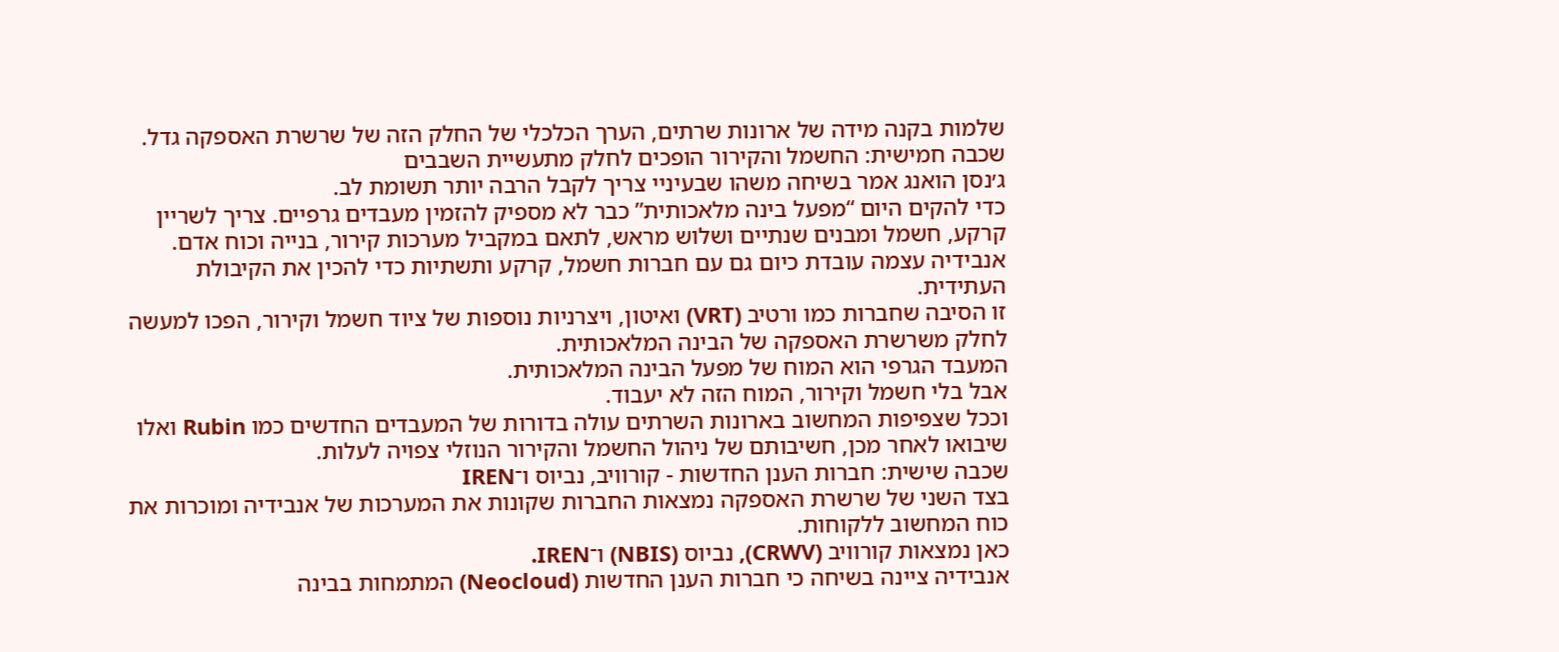שלמות בקנה מידה של ארונות שרתים, הערך הכלכלי של החלק הזה של שרשרת האספקה גדל.
שכבה חמישית: החשמל והקירור הופכים לחלק מתעשיית השבבים
ג׳נסן הואנג אמר בשיחה משהו שבעיניי צריך לקבל הרבה יותר תשומת לב.
כדי להקים היום “מפעל בינה מלאכותית” כבר לא מספיק להזמין מעבדים גרפיים. צריך לשריין קרקע, חשמל ומבנים שנתיים ושלוש מראש, לתאם במקביל מערכות קירור, בנייה וכוח אדם. אנבידיה עצמה עובדת כיום גם עם חברות חשמל, קרקע ותשתיות כדי להכין את הקיבולת העתידית.
זו הסיבה שחברות כמו ורטיב (VRT) ואיטון, ויצרניות נוספות של ציוד חשמל וקירור, הפכו למעשה לחלק משרשרת האספקה של הבינה המלאכותית.
המעבד הגרפי הוא המוח של מפעל הבינה המלאכותית.
אבל בלי חשמל וקירור, המוח הזה לא יעבוד.
וככל שצפיפות המחשוב בארונות השרתים עולה בדורות של המעבדים החדשים כמו Rubin ואלו שיבואו לאחר מכן, חשיבותם של ניהול החשמל והקירור הנוזלי צפויה לעלות.
שכבה שישית: חברות הענן החדשות - קורוויב, נביוס ו־IREN
בצד השני של שרשרת האספקה נמצאות החברות שקונות את המערכות של אנבידיה ומוכרות את כוח המחשוב ללקוחות.
כאן נמצאות קורוויב (CRWV), נביוס (NBIS) ו־IREN.
אנבידיה ציינה בשיחה כי חברות הענן החדשות (Neocloud) המתמחות בבינה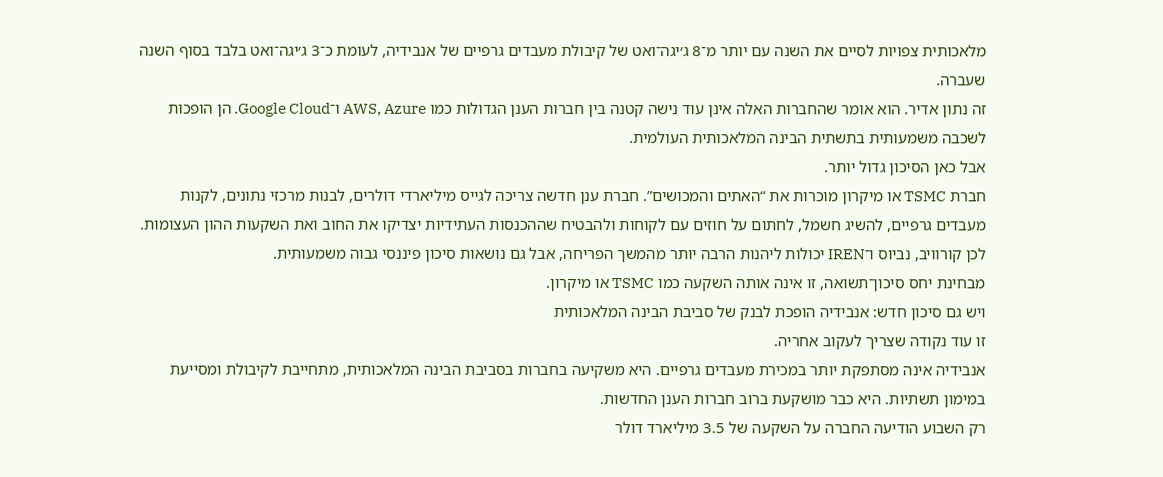מלאכותית צפויות לסיים את השנה עם יותר מ־8 ג׳יגה־ואט של קיבולת מעבדים גרפיים של אנבידיה, לעומת כ־3 ג׳יגה־ואט בלבד בסוף השנה שעברה.
זה נתון אדיר. הוא אומר שהחברות האלה אינן עוד נישה קטנה בין חברות הענן הגדולות כמו AWS, Azure ו־Google Cloud. הן הופכות לשכבה משמעותית בתשתית הבינה המלאכותית העולמית.
אבל כאן הסיכון גדול יותר.
חברת TSMC או מיקרון מוכרות את “האתים והמכושים”. חברת ענן חדשה צריכה לגייס מיליארדי דולרים, לבנות מרכזי נתונים, לקנות מעבדים גרפיים, להשיג חשמל, לחתום על חוזים עם לקוחות ולהבטיח שההכנסות העתידיות יצדיקו את החוב ואת השקעות ההון העצומות.
לכן קורוויב, נביוס ו־IREN יכולות ליהנות הרבה יותר מהמשך הפריחה, אבל גם נושאות סיכון פיננסי גבוה משמעותית.
מבחינת יחס סיכון־תשואה, זו אינה אותה השקעה כמו TSMC או מיקרון.
ויש גם סיכון חדש: אנבידיה הופכת לבנק של סביבת הבינה המלאכותית
זו עוד נקודה שצריך לעקוב אחריה.
אנבידיה אינה מסתפקת יותר במכירת מעבדים גרפיים. היא משקיעה בחברות בסביבת הבינה המלאכותית, מתחייבת לקיבולת ומסייעת במימון תשתיות. היא כבר מושקעת ברוב חברות הענן החדשות.
רק השבוע הודיעה החברה על השקעה של 3.5 מיליארד דולר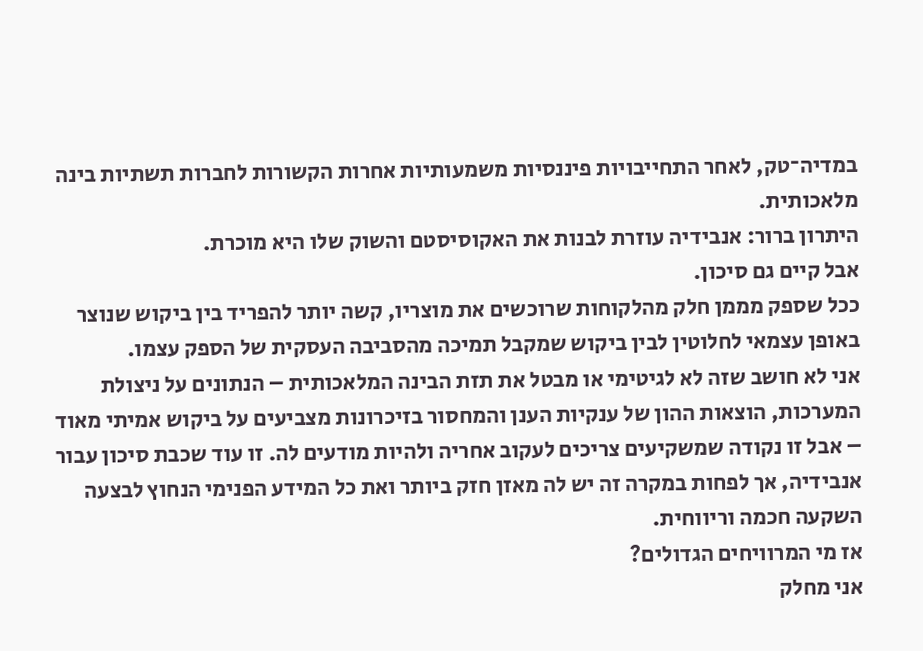במדיה־טק, לאחר התחייבויות פיננסיות משמעותיות אחרות הקשורות לחברות תשתיות בינה מלאכותית.
היתרון ברור: אנבידיה עוזרת לבנות את האקוסיסטם והשוק שלו היא מוכרת.
אבל קיים גם סיכון.
ככל שספק מממן חלק מהלקוחות שרוכשים את מוצריו, קשה יותר להפריד בין ביקוש שנוצר באופן עצמאי לחלוטין לבין ביקוש שמקבל תמיכה מהסביבה העסקית של הספק עצמו.
אני לא חושב שזה לא לגיטימי או מבטל את תזת הבינה המלאכותית – הנתונים על ניצולת המערכות, הוצאות ההון של ענקיות הענן והמחסור בזיכרונות מצביעים על ביקוש אמיתי מאוד – אבל זו נקודה שמשקיעים צריכים לעקוב אחריה ולהיות מודעים לה. זו עוד שכבת סיכון עבור אנבידיה, אך לפחות במקרה זה יש לה מאזן חזק ביותר ואת כל המידע הפנימי הנחוץ לבצעה השקעה חכמה וריווחית.
אז מי המרוויחים הגדולים?
אני מחלק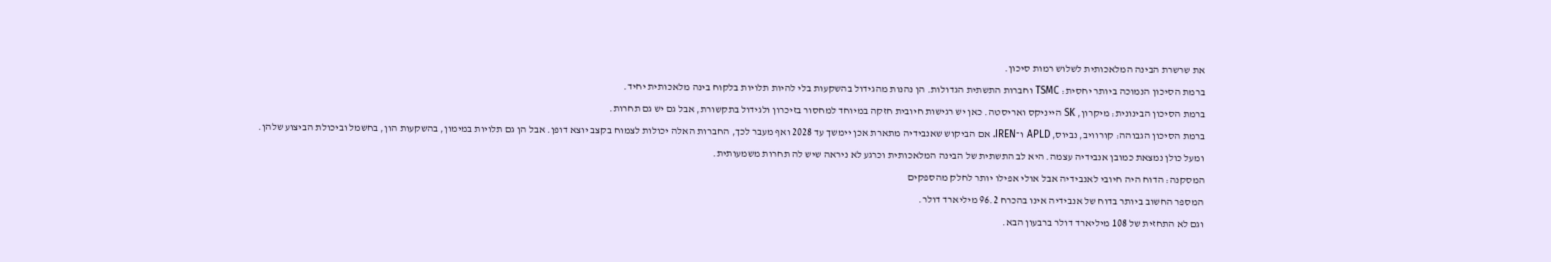את שרשרת הבינה המלאכותית לשלוש רמות סיכון.
ברמת הסיכון הנמוכה ביותר יחסית: TSMC וחברות התשתית הגדולות. הן נהנות מהגידול בהשקעות בלי להיות תלויות בלקוח בינה מלאכותית יחיד.
ברמת הסיכון הבינונית: מיקרון, SK הייניקס ואריסטה. כאן יש רגישות חיובית חזקה במיוחד למחסור בזיכרון ולגידול בתקשורת, אבל גם יש גם תחרות.
ברמת הסיכון הגבוהה: קורוויב, נביוס, APLD ו־IREN. אם הביקוש שאנבידיה מתארת אכן יימשך עד 2028 ואף מעבר לכך, החברות האלה יכולות לצמוח בקצב יוצא דופן. אבל הן גם תלויות במימון, בהשקעות הון, בחשמל וביכולת הביצוע שלהן.
ומעל כולן נמצאת כמובן אנבידיה עצמה. היא לב התשתית של הבינה המלאכותית וכרגע לא ניראה שיש לה תחרות משמעותית.
המסקנה: הדוח היה חיובי לאנבידיה אבל אולי אפילו יותר לחלק מהספקים
המספר החשוב ביותר בדוח של אנבידיה אינו בהכרח 96.2 מיליארד דולר.
וגם לא התחזית של 108 מיליארד דולר ברבעון הבא.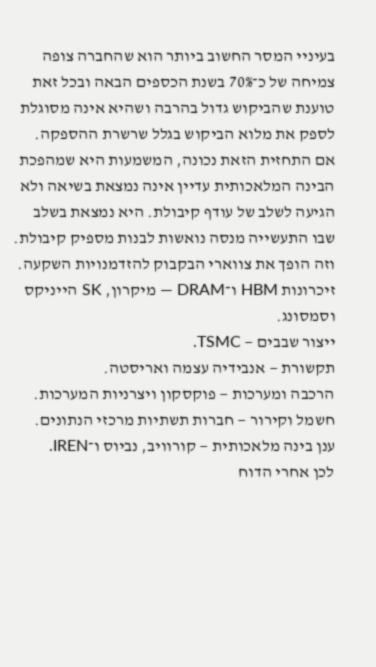בעיניי המסר החשוב ביותר הוא שהחברה צופה צמיחה של כ־70% בשנת הכספים הבאה ובכל זאת טוענת שהביקוש גדול בהרבה ושהיא אינה מסוגלת לספק את מלוא הביקוש בגלל שרשרת ההספקה.
אם התחזית הזאת נכונה, המשמעות היא שמהפכת הבינה המלאכותית עדיין אינה נמצאת בשיאה ולא הגיעה לשלב של עודף קיבולת. היא נמצאת בשלב שבו התעשייה מנסה נואשות לבנות מספיק קיבולת.
וזה הופך את צווארי הבקבוק להזדמנויות השקעה.
זיכרונות HBM ו־DRAM — מיקרון, SK הייניקס וסמסונג.
ייצור שבבים — TSMC.
תקשורת — אנבידיה עצמה ואריסטה.
הרכבה ומערכות — פוקסקון ויצרניות המערכות.
חשמל וקירור — חברות תשתיות מרכזי הנתונים.
ענן בינה מלאכותית — קורוויב, נביוס ו־IREN.
לכן אחרי הדוח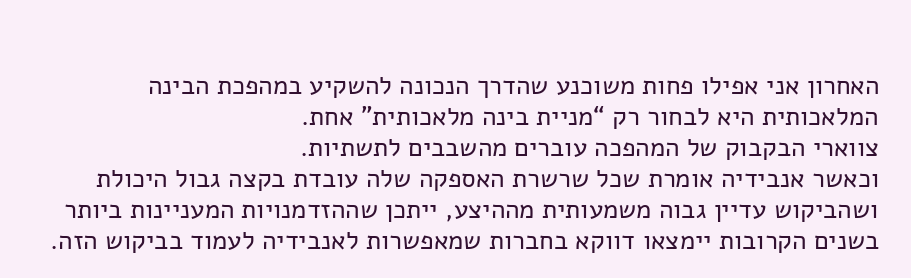האחרון אני אפילו פחות משוכנע שהדרך הנכונה להשקיע במהפכת הבינה המלאכותית היא לבחור רק “מניית בינה מלאכותית” אחת.
צווארי הבקבוק של המהפכה עוברים מהשבבים לתשתיות.
וכאשר אנבידיה אומרת שכל שרשרת האספקה שלה עובדת בקצה גבול היכולת ושהביקוש עדיין גבוה משמעותית מההיצע, ייתכן שההזדמנויות המעניינות ביותר בשנים הקרובות יימצאו דווקא בחברות שמאפשרות לאנבידיה לעמוד בביקוש הזה.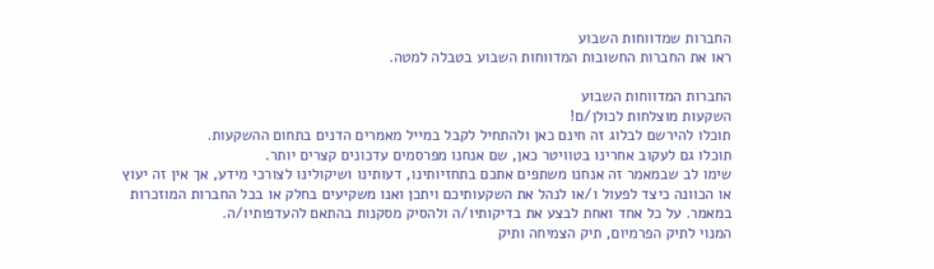החברות שמדווחות השבוע
ראו את החברות החשובות המדווחות השבוע בטבלה למטה.

החברות המדווחות השבוע
השקעות מוצלחות לכולן/ם!
תוכלו להירשם לבלוג זה חינם כאן ולהתחיל לקבל במייל מאמרים הדנים בתחום ההשקעות.
תוכלו גם לעקוב אחרינו בטוויטר כאן, שם אנחנו מפרסמים עדכונים קצרים יותר.
שימו לב שבמאמר זה אנחנו משתפים אתכם בתחזיותינו, דעותינו ושיקולינו לצורכי מידע, אך אין זה יעוץ או הכוונה כיצד לפעול ו/או לנהל את השקעותיכם ויתכן ואנו משקיעים בחלק או בכל החברות המוזכרות במאמר. על כל אחד ואחת לבצע את בדיקותיו/ה ולהסיק מסקנות בהתאם להעדפותיו/ה.
המנוי לתיק הפרמיום, תיק הצמיחה ותיק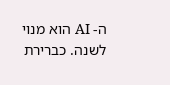ה- AI הוא מנוי לשנה. כברירת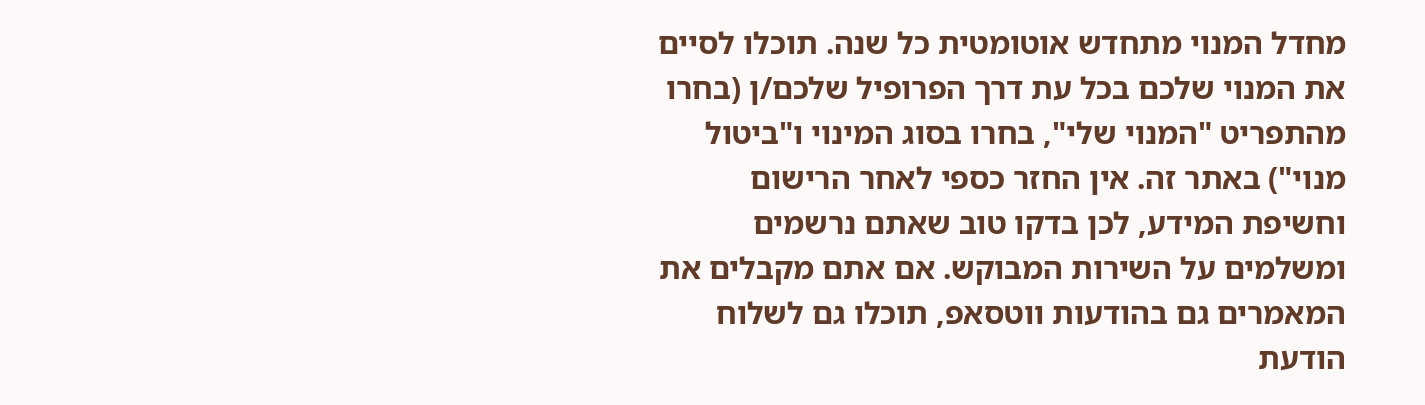מחדל המנוי מתחדש אוטומטית כל שנה. תוכלו לסיים את המנוי שלכם בכל עת דרך הפרופיל שלכם/ן (בחרו מהתפריט "המנוי שלי", בחרו בסוג המינוי ו"ביטול מנוי") באתר זה. אין החזר כספי לאחר הרישום וחשיפת המידע, לכן בדקו טוב שאתם נרשמים ומשלמים על השירות המבוקש. אם אתם מקבלים את המאמרים גם בהודעות ווטסאפ, תוכלו גם לשלוח הודעת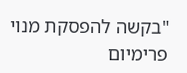"בקשה להפסקת מנוי פרימיום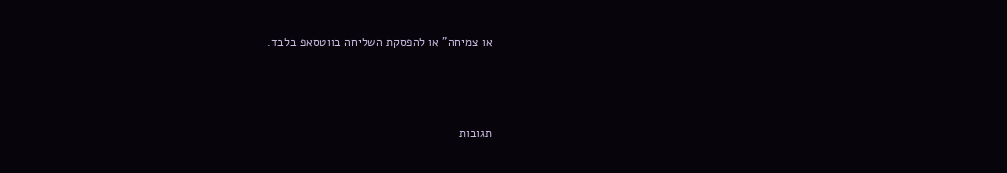או צמיחה" או להפסקת השליחה בווטסאפ בלבד.



תגובות